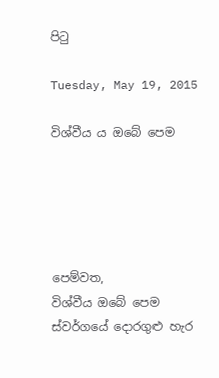පිටු

Tuesday, May 19, 2015

විශ්වීය ය ඔබේ පෙම





පෙම්වත,
විශ්වීය ඔබේ පෙම
ස්වර්ගයේ දොරගුළු හැර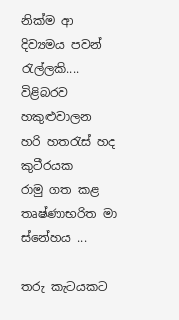නික්ම ආ
දිව්‍යමය පවන් රැල්ලකි....
විළිබරව හකුළුවාලන
හරි හතරැස් හද කුටීරයක
රාමු ගත කළ
තෘෂ්ණාභරිත මා ස්නේහය ...

තරු කැටයකට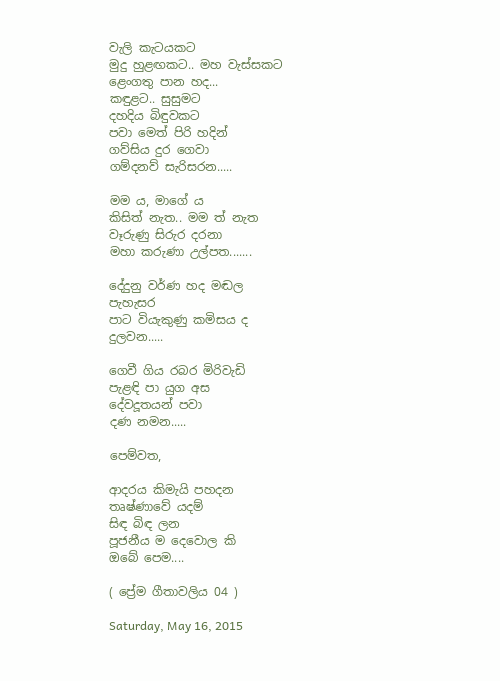වැලි කැටයකට
මුදු හුළඟකට.. මහ වැස්සකට
ළෙංගතු පාන හද...
කඳුළට.. සුසුමට
දහදිය බිඳුවකට
පවා මෙත් පිරි හදින්
ගව්සිය දුර ගෙවා
ගම්දනව් සැරිසරන.....

මම ය, මාගේ ය
කිසිත් නැත.. මම ත් නැත
වෑරුණු සිරුර දරනා
මහා කරුණා උල්පත.......

දේදුනු වර්ණ හද මඬල
පැහැසර
පාට වියැකුණු කමිසය ද
දුලවන.....

ගෙවී ගිය රබර මිරිවැඩි
පැළඳි පා යුග අස
දේවදූතයන් පවා
දණ නමන.....

පෙම්වත,

ආදරය කිමැයි පහදන
තෘෂ්ණාවේ යදම්
සිඳ බිඳ ලන
පූජනීය ම දෙවොල කි
ඔබේ පෙම....

( ප්‍රේම ගීතාවලිය 04 )

Saturday, May 16, 2015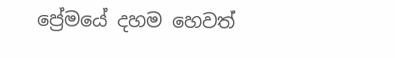ප්‍රේමයේ දහම හෙවත්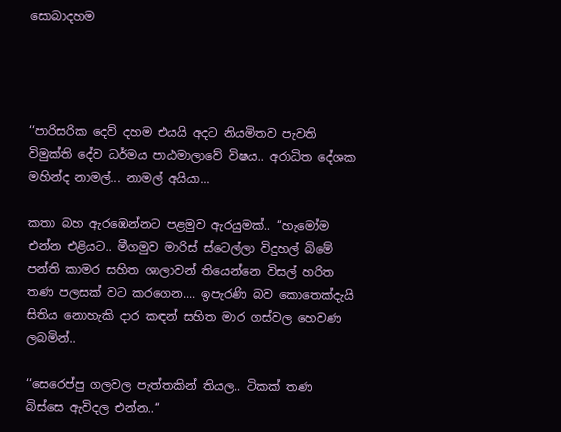සොබාදහම




‘‘පාරිසරික දෙව් දහම එයයි අදට නියමිතව පැවති විමුක්ති දේව ධර්මය පාඨමාලාවේ විෂය.. අරාධිත දේශක මහින්ද නාමල්... නාමල් අයියා...

කතා බහ ඇරඹෙන්නට පළමුව ඇරයුමක්.. ‘‘හැමෝම එන්න එළියට.. මීගමුව මාරිස් ස්ටෙල්ලා විදුහල් බිමේ පන්ති කාමර සහිත ශාලාවන් තියෙන්නෙ විසල් හරිත තණ පලසක් වට කරගෙන.... ඉපැරණි බව කොතෙක්දැයි සිතිය නොහැකි දාර කඳන් සහිත මාර ගස්වල හෙවණ ලබමින්..

‘‘සෙරෙප්පු ගලවල පැත්තකින් තියල.. ටිකක් තණ බිස්සෙ ඇවිදල එන්න..‘‘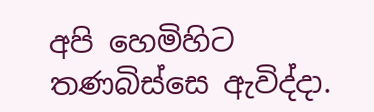අපි හෙමිහිට තණබිස්සෙ ඇවිද්දා.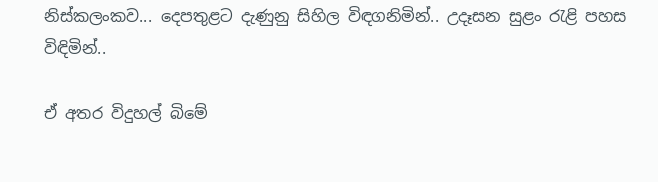නිස්කලංකව... දෙපතුළට දැණුනු සිහිල විඳගනිමින්.. උදෑසන සුළං රැළි පහස විඳිමින්..

ඒ අතර විදුහල් බිමේ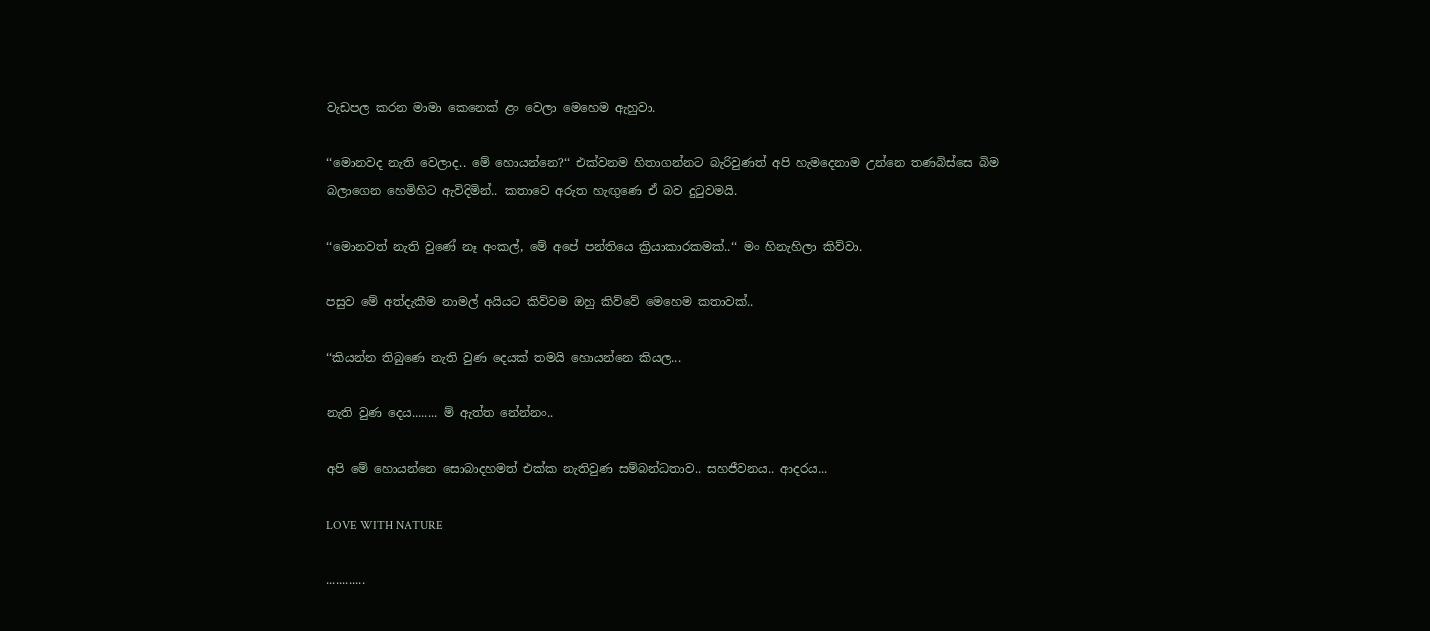වැඩපල කරන මාමා කෙනෙක් ළං වෙලා මෙහෙම ඇහුවා.

‘‘මොනවද නැති වෙලාද.. මේ හොයන්නෙ?‘‘ එක්වනම හිතාගන්නට බැරිවුණත් අපි හැමදෙනාම උන්නෙ තණබිස්සෙ බිම බලාගෙන හෙමිහිට ඇවිදිමින්.. කතාවෙ අරුත හැඟුණෙ ඒ බව දුටුවමයි.

‘‘මොනවත් නැති වුණේ නෑ අංකල්, මේ අපේ පන්තියෙ ක්‍රියාකාරකමක්..‘‘ මං හිනැහිලා කිව්වා.

පසුව මේ අත්දැකීම නාමල් අයියට කිව්වම ඔහු කිව්වේ මෙහෙම කතාවක්..

‘‘කියන්න තිබුණෙ නැති වුණ දෙයක් තමයි හොයන්නෙ කියල...

නැති වුණ දෙය........ ම් ඇත්ත නේන්නං..

අපි මේ හොයන්නෙ සොබාදහමත් එක්ක නැතිවුණ සම්බන්ධතාව.. සහජීවනය.. ආදරය...

LOVE WITH NATURE

............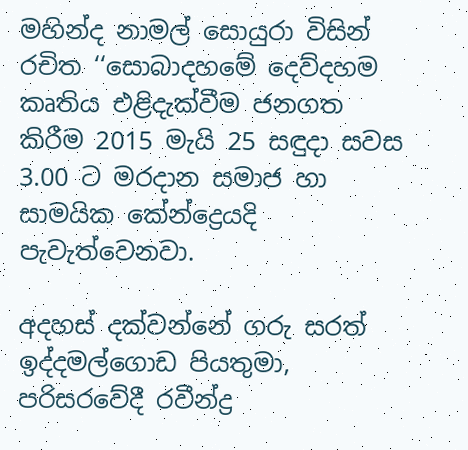මහින්ද නාමල් සොයුරා විසින් රචිත ‘‘සොබාදහමේ දෙව්දහම කෘතිය එළිදැක්වීම ජනගත කිරීම 2015 මැයි 25 සඳුදා සවස 3.00 ට මරදාන සමාජ හා සාමයික කේන්ද්‍රෙයදි පැවැත්වෙනවා.

අදහස් දක්වන්නේ ගරු සරත් ඉද්දමල්ගොඩ පියතුමා, පරිසරවේදී රවීන්ද්‍ර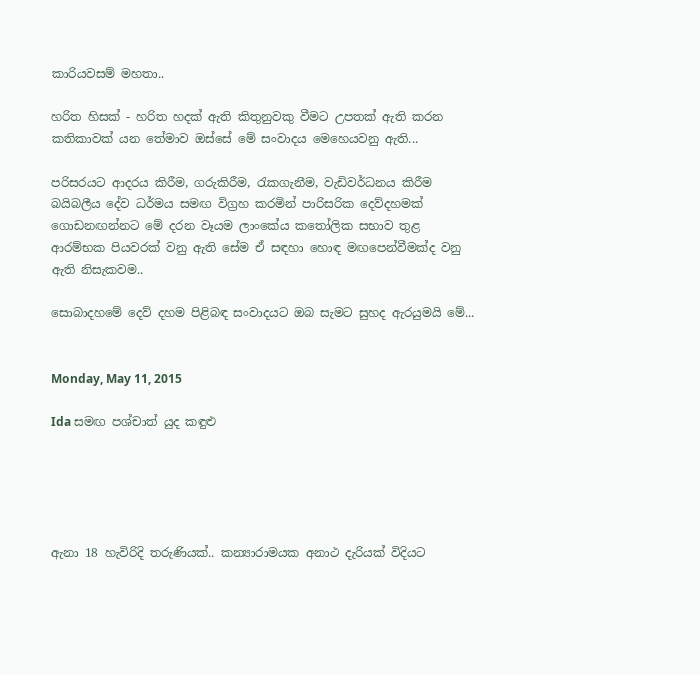කාරියවසම් මහතා..

හරිත හිසක් - හරිත හදක් ඇති කිතුනුවකු වීමට උපතක් ඇති කරන කතිකාවක් යන තේමාව ඔස්සේ මේ සංවාදය මෙහෙයවනු ඇති...

පරිසරයට ආදරය කිරීම, ගරුකිරීම, රැකගැනීම, වැඩිවර්ධනය කිරීම බයිබලීය දේව ධර්මය සමඟ විග්‍රහ කරමින් පාරිසරික දෙව්දහමක් ගොඩනඟන්නට මේ දරන වෑයම ලාංකේය කතෝලික සභාව තුළ ආරම්භක පියවරක් වනු ඇති සේම ඒ සඳහා හොඳ මඟපෙන්වීමක්ද වනු ඇති නිසැකවම..

සොබාදහමේ දෙව් දහම පිළිබඳ සංවාදයට ඔබ සැමට සුහද ඇරයුමයි මේ...


Monday, May 11, 2015

Ida සමඟ පශ්චාත් යුද කඳුළු





ඇනා 18 හැවිරිදි තරුණියක්.. කන්‍යාරාමයක අනාථ දැරියක් විදියට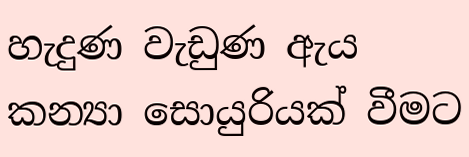හැදුණ වැඩුණ ඇය කන්‍යා සොයුරියක් වීමට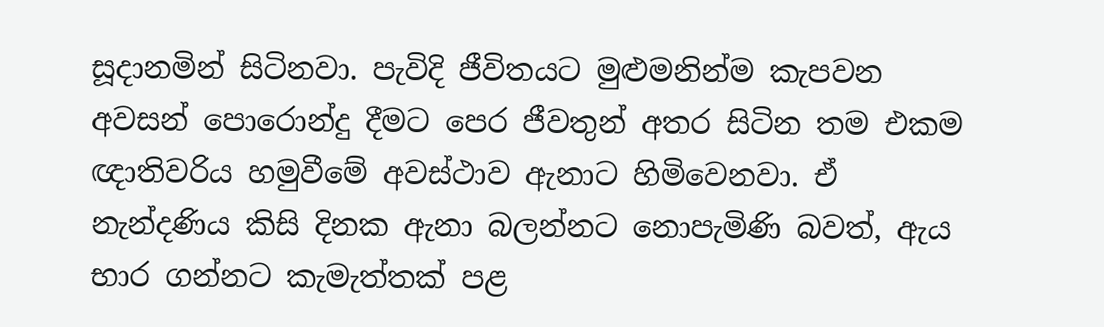සූදානමින් සිටිනවා. පැවිදි ජීවිතයට මුළුමනින්ම කැපවන අවසන් පොරොන්දු දීමට පෙර ජීවතුන් අතර සිටින තම එකම ඥාතිවරිය හමුවීමේ අවස්ථාව ඇනාට හිමිවෙනවා. ඒ නැන්දණිය කිසි දිනක ඇනා බලන්නට නොපැමිණි බවත්, ඇය භාර ගන්නට කැමැත්තක් පළ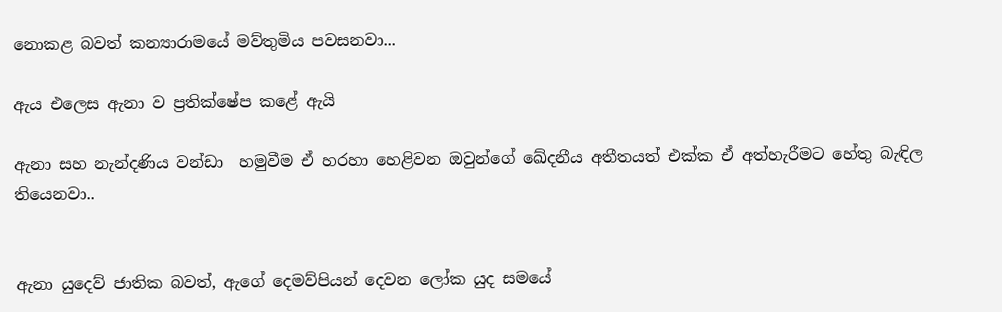නොකළ බවත් කන්‍යාරාමයේ මව්තුමිය පවසනවා...

ඇය එලෙස ඇනා ව ප්‍රතික්ෂේප කළේ ඇයි

ඇනා සහ නැන්දණිය වන්ඩා  හමුවීම ඒ හරහා හෙළිවන ඔවුන්ගේ ඛේදනීය අතීතයත් එක්ක ඒ අත්හැරීමට හේතු බැඳිල තියෙනවා..


ඇනා යුදෙව් ජාතික බවත්, ඇගේ දෙමව්පියන් දෙවන ලෝක යුද සමයේ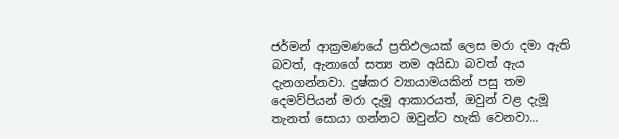ජර්මන් ආක්‍රමණයේ ප්‍රතිඵලයක් ලෙස මරා දමා ඇති බවත්, ඇනාගේ සත්‍ය නම අයිඩා බවත් ඇය දැනගන්නවා. දුෂ්කර ව්‍යායාමයකින් පසු තම දෙමව්පියන් මරා දැමූ ආකාරයත්, ඔවුන් වළ දැමූ තැනත් සොයා ගන්නට ඔවුන්ට හැකි වෙනවා...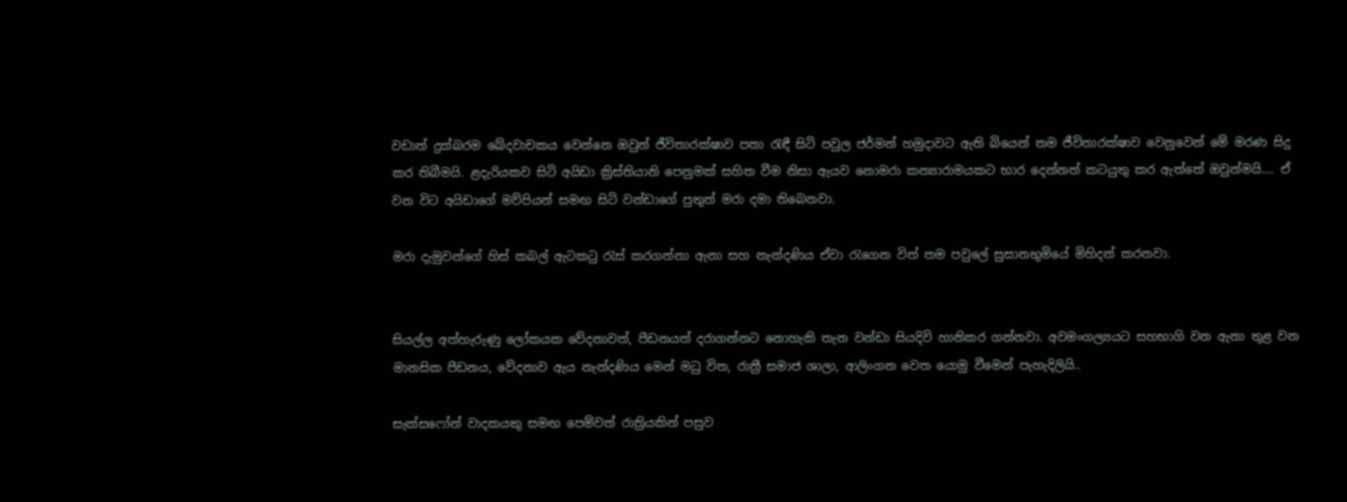වඩාත් දුක්බරම ඛේදවාචකය වෙන්නෙ ඔවුන් ජීවිතාරක්ෂාව පතා රැඳී සිටි පවුල ජර්මන් හමුදාවට ඇති බියෙන් තම ජීවිතාරක්ෂාව වෙනුවෙන් මේ මරණ සිදු කර තිබීමයි. ළදැරියකව සිටි අයිඩා ක්‍රිස්තියානි පෙනුමක් සහිත වීම නිසා ඇයව නොමරා කන්‍යාරාමයකට භාර දෙන්නත් කටයුතු කර ඇත්තේ ඔවුන්මයි.... ඒ වන විට අයිඩාගේ මව්පියන් සමඟ සිටි වන්ඩාගේ පුතුත් මරා දමා තිබෙනවා.

මරා දැමුවන්ගේ හිස් කබල් ඇටකටු රැස් කරගන්නා ඇනා සහ නැන්දණිය ඒවා රැගෙන විත් තම පවුලේ සුසානභුමියේ මිහිදන් කරනවා.


සියල්ල අත්හැරුණු ලෝකයක වේදනාවත්, පීඩනයත් දරාගන්නට නොහැකි තැන වන්ඩා සියදිවි හානිකර ගන්නවා. අවමංගල්‍යයට සහභාගි වන ඇනා තුළ වන මානසික පීඩනය, වේදනාව ඇය නැන්දණිය මෙන් මධු විත, රාත්‍රී සමාජ ශාලා, ආලිංගන වෙත යොමු වීමෙන් පැහැදිලියි..

සැක්සෆෝන් වාදකයකු සමඟ පෙම්වත් රාත්‍රියකින් පසුව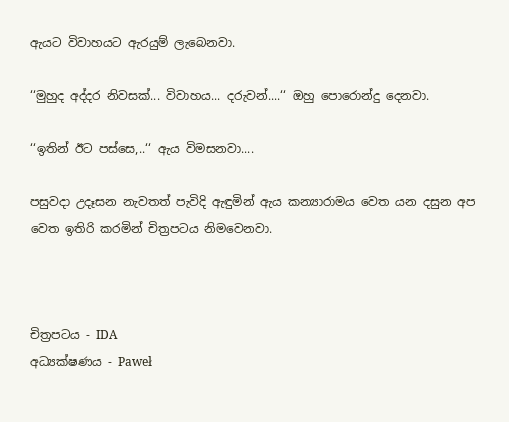ඇයට විවාහයට ඇරයුම් ලැබෙනවා.

‘‘මුහුද අද්දර නිවසක්... විවාහය... දරුවන්....‘‘ ඔහු පොරොන්දු දෙනවා.

‘‘ඉතින් ඊට පස්සෙ,..‘‘ ඇය විමසනවා....

පසුවදා උදෑසන නැවතත් පැවිදි ඇඳුමින් ඇය කන්‍යාරාමය වෙත යන දසුන අප වෙත ඉතිරි කරමින් චිත්‍රපටය නිමවෙනවා.



චිත්‍රපටය - IDA
අධ්‍යක්ෂණය - Paweł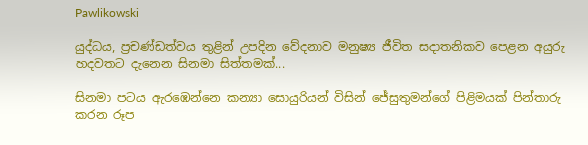Pawlikowski

යුද්ධය, ප්‍රචණ්ඩත්වය තුළින් උපදින වේදනාව මනුෂ්‍ය ජීවිත සදාතනිකව පෙළන අයුරු හදවතට දැනෙන සිනමා සිත්තමක්...

සිනමා පටය ඇරඹෙන්නෙ කන්‍යා සොයුරියන් විසින් ජේසුතුමන්ගේ පිළිමයක් පින්තාරු කරන රූප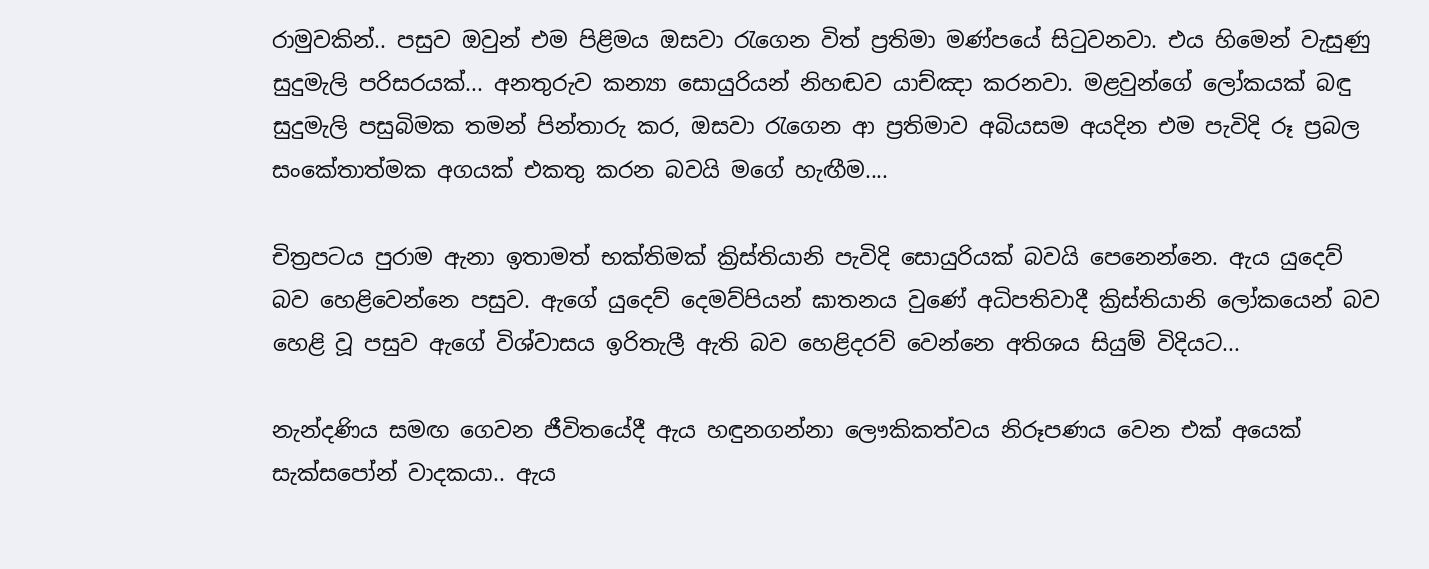රාමුවකින්.. පසුව ඔවුන් එම පිළිමය ඔසවා රැගෙන විත් ප්‍රතිමා මණ්පයේ සිටුවනවා. එය හිමෙන් වැසුණු සුදුමැලි පරිසරයක්... අනතුරුව කන්‍යා සොයුරියන් නිහඬව යාච්ඤා කරනවා. මළවුන්ගේ ලෝකයක් බඳු සුදුමැලි පසුබිමක තමන් පින්තාරු කර, ඔසවා රැගෙන ආ ප්‍රතිමාව අබියසම අයදින එම පැවිදි රූ ප්‍රබල සංකේතාත්මක අගයක් එකතු කරන බවයි මගේ හැඟීම....

චිත්‍රපටය පුරාම ඇනා ඉතාමත් භක්තිමක් ක්‍රිස්තියානි පැවිදි සොයුරියක් බවයි පෙනෙන්නෙ. ඇය යුදෙව් බව හෙළිවෙන්නෙ පසුව. ඇගේ යුදෙව් දෙමව්පියන් ඝාතනය වුණේ අධිපතිවාදී ක්‍රිස්තියානි ලෝකයෙන් බව හෙළි වූ පසුව ඇගේ විශ්වාසය ඉරිතැලී ඇති බව හෙළිදරව් වෙන්නෙ අතිශය සියුම් විදියට...

නැන්දණිය සමඟ ගෙවන ජීවිතයේදී ඇය හඳුනගන්නා ලෞකිකත්වය නිරූපණය වෙන එක් අයෙක් සැක්සපෝන් වාදකයා.. ඇය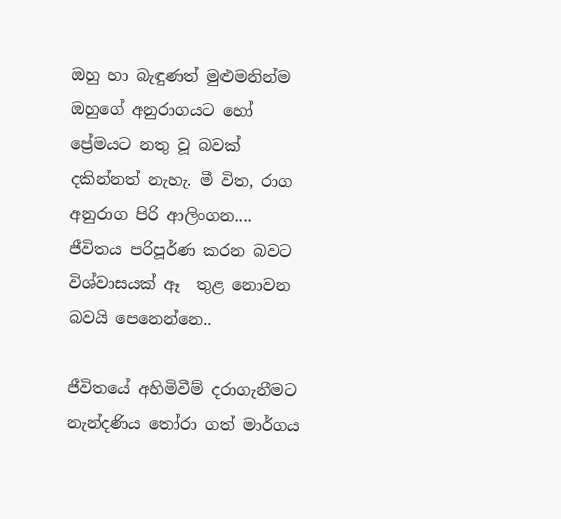ඔහු හා බැඳුණත් මුළුමනින්ම ඔහුගේ අනුරාගයට හෝ ප්‍රේමයට නතු වූ බවක් දකින්නත් නැහැ. මී විත, රාග අනුරාග පිරි ආලිංගන....  ජීවිතය පරිපූර්ණ කරන බවට විශ්වාසයක් ඈ  තුළ නොවන බවයි පෙනෙන්නෙ..

ජීවිතයේ අහිමිවීම් දරාගැනීමට නැන්දණිය තෝරා ගත් මාර්ගය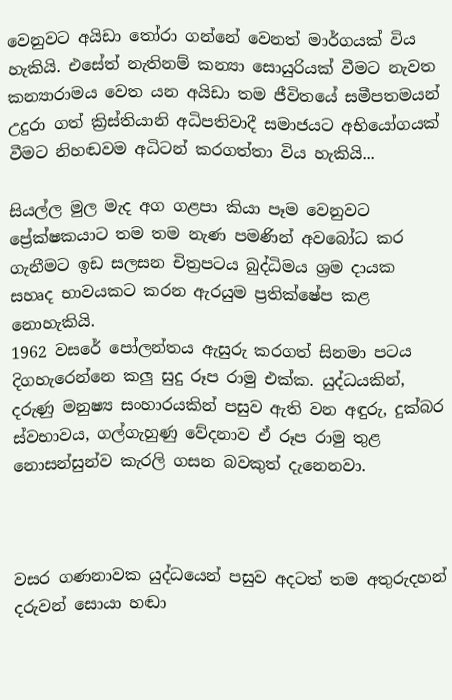වෙනුවට අයිඩා තෝරා ගන්නේ වෙනත් මාර්ගයක් විය හැකියි. එසේත් නැතිනම් කන්‍යා සොයුරියක් වීමට නැවත කන්‍යාරාමය වෙත යන අයිඩා තම ජීවිතයේ සමීපතමයන් උදුරා ගත් ක්‍රිස්තියානි අධිපතිවාදී සමාජයට අභියෝගයක් වීමට නිහඬවම අධිටන් කරගත්තා විය හැකියි...

සියල්ල මුල මැද අග ගළපා කියා පෑම වෙනුවට ප්‍රේක්ෂකයාට තම තම නැණ පමණින් අවබෝධ කර ගැනීමට ඉඩ සලසන චිත්‍රපටය බුද්ධිමය ශ්‍රම දායක සහෘද භාවයකට කරන ඇරයුම ප්‍රතික්ෂේප කළ නොහැකියි.
1962 වසරේ පෝලන්තය ඇසුරු කරගත් සිනමා පටය දිගහැරෙන්නෙ කලු සුදු රූප රාමු එක්ක. යුද්ධයකින්, දරුණු මනුෂ්‍ය සංහාරයකින් පසුව ඇති වන අඳුරු, දුක්බර ස්වභාවය, ගල්ගැහුණු වේදනාව ඒ රූප රාමු තුළ නොසන්සුන්ව කැරලි ගසන බවකුත් දැනෙනවා.



වසර ගණනාවක යුද්ධයෙන් පසුව අදටත් තම අතුරුදහන් දරුවන් සොයා හඬා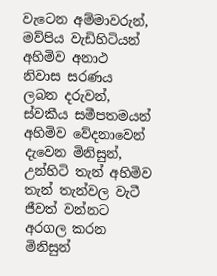වැටෙන අම්මාවරුන්, මව්පිය වැඩිහිටියන් අහිමිව අනාථ නිවාස සරණය ලබන දරුවන්, ස්වකීය සමීපතමයන් අහිමිව වේදනාවෙන් දැවෙන මිනිසුන්, උන්හිටි තැන් අහිමිව තැන් තැන්වල වැටී ජීවත් වන්නට අරගල කරන මිනිසුන්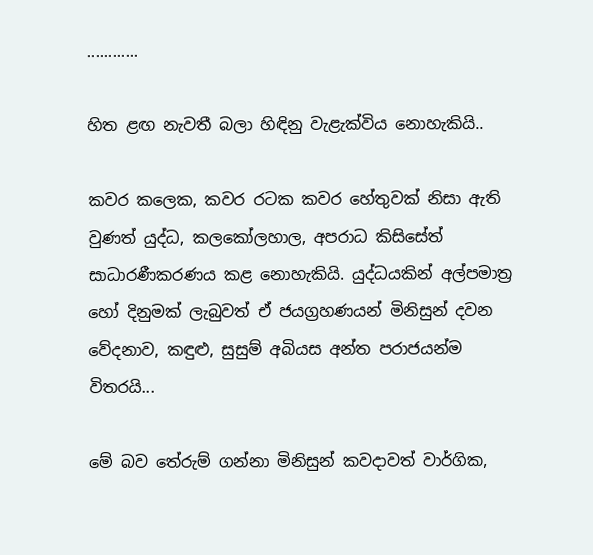............

හිත ළඟ නැවතී බලා හිඳිනු වැළැක්විය නොහැකියි..

කවර කලෙක, කවර රටක කවර හේතුවක් නිසා ඇති වුණත් යුද්ධ, කලකෝලහාල, අපරාධ කිසිසේත් සාධාරණීකරණය කළ නොහැකියි. යුද්ධයකින් අල්පමාත්‍ර හෝ දිනුමක් ලැබුවත් ඒ ජයග්‍රහණයන් මිනිසුන් දවන වේදනාව, කඳුළු, සුසුම් අබියස අන්ත පරාජයන්ම විතරයි...

මේ බව තේරුම් ගන්නා මිනිසුන් කවදාවත් වාර්ගික,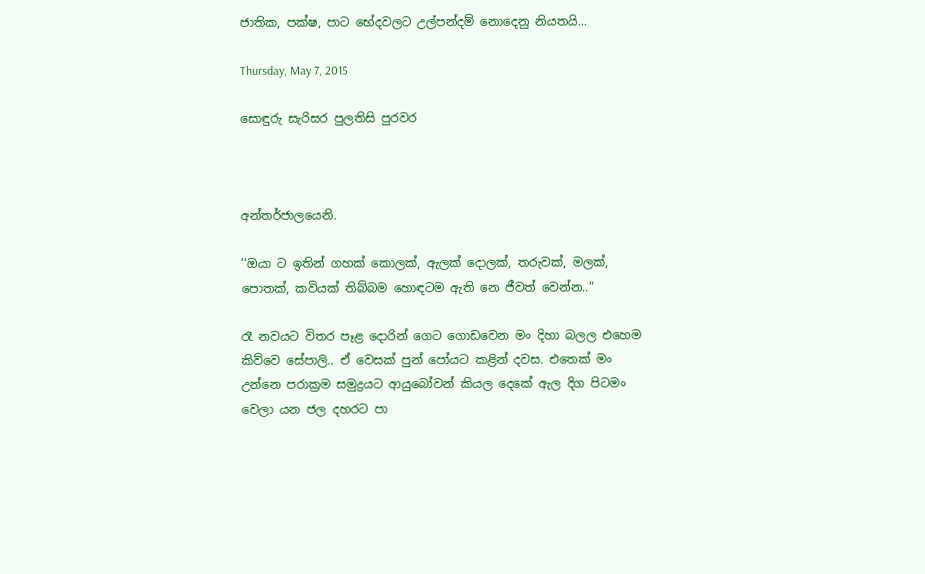ජාතික, පක්ෂ, පාට භේදවලට උල්පන්දම් නොදෙනු නියතයි...

Thursday, May 7, 2015

සොඳුරු සැරිසර පුලතිසි පුරවර



අන්තර්ජාලයෙනි.

‘‘ඔයා ට ඉතින් ගහක් කොලක්, ඇලක් දොලක්, තරුවක්, මලක්, පොතක්, කවියක් තිබ්බම හොඳටම ඇති නෙ ජීවත් වෙන්න..“

රෑ නවයට විතර පෑළ දොරින් ගෙට ගොඩවෙන මං දිහා බලල එහෙම කිව්වෙ සේපාලි.. ඒ වෙසක් පුන් පෝයට කළින් දවස. එතෙක් මං උන්නෙ පරාක්‍රම සමුද්‍රයට ආයුබෝවන් කියල දෙකේ ඇල දිග පිටමං වෙලා යන ජල දහරට පා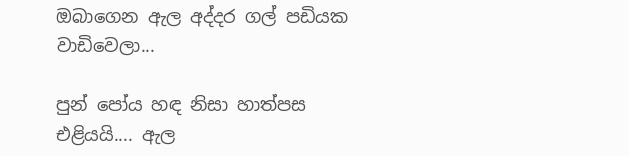ඔබාගෙන ඇල අද්දර ගල් පඩියක වාඩිවෙලා...

පුන් පෝය හඳ නිසා හාත්පස එළියයි.... ඇල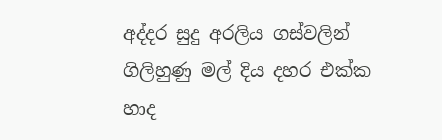අද්දර සුදු අරලිය ගස්වලින් ගිලිහුණු මල් දිය දහර එක්ක හාද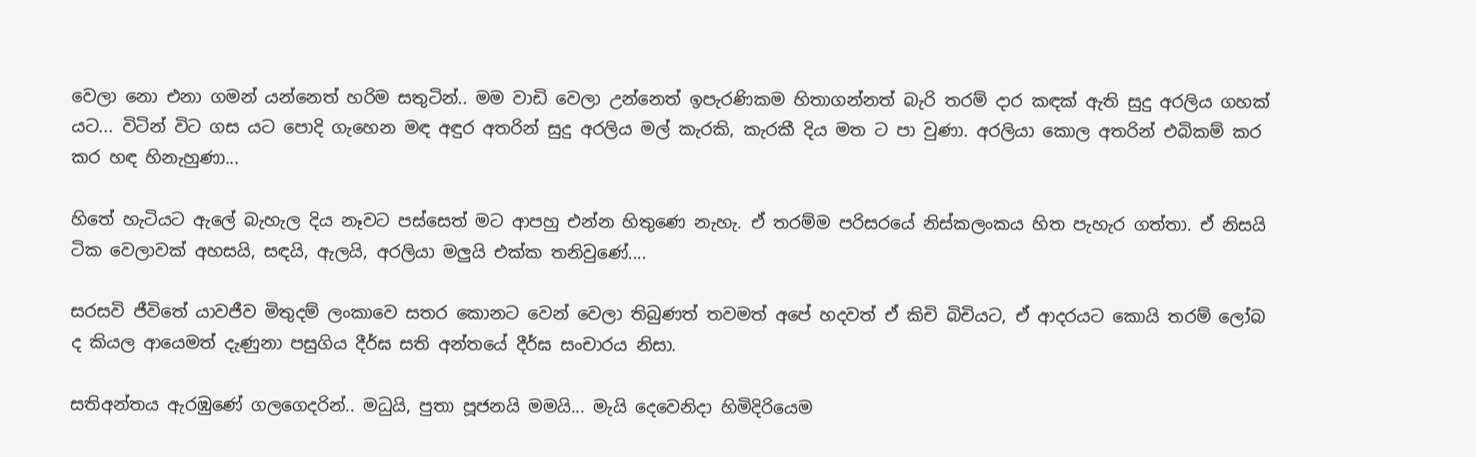වෙලා නො එනා ගමන් යන්නෙත් හරිම සතුටින්.. මම වාඩි වෙලා උන්නෙත් ඉපැරණිකම හිතාගන්නත් බැරි තරම් දාර කඳක් ඇති සුදු අරලිය ගහක් යට... විටින් විට ගස යට පොදි ගැහෙන මඳ අඳුර අතරින් සුදු අරලිය මල් කැරකි, කැරකී දිය මත ට පා වුණා. අරලියා කොල අතරින් එබිකම් කර කර හඳ හිනැහුණා...

හිතේ හැටියට ඇලේ බැහැල දිය නෑවට පස්සෙත් මට ආපහු එන්න හිතුණෙ නැහැ. ඒ තරම්ම පරිසරයේ නිස්කලංකය හිත පැහැර ගත්තා. ඒ නිසයි ටික වෙලාවක් අහසයි, සඳයි, ඇලයි, අරලියා මලුයි එක්ක තනිවුණේ....

සරසවි ජීවිතේ යාවජීව මිතුදම් ලංකාවෙ සතර කොනට වෙන් වෙලා තිබුණත් තවමත් අපේ හදවත් ඒ කිචි බිචියට, ඒ ආදරයට කොයි තරම් ලෝබ ද කියල ආයෙමත් දැණුනා පසුගිය දීර්ඝ සති අන්තයේ දීර්ඝ සංචාරය නිසා.

සතිඅන්තය ඇරඹුණේ ගලගෙදරින්.. මධුයි, පුතා පූජනයි මමයි... මැයි දෙවෙනිදා හිමිදිරියෙම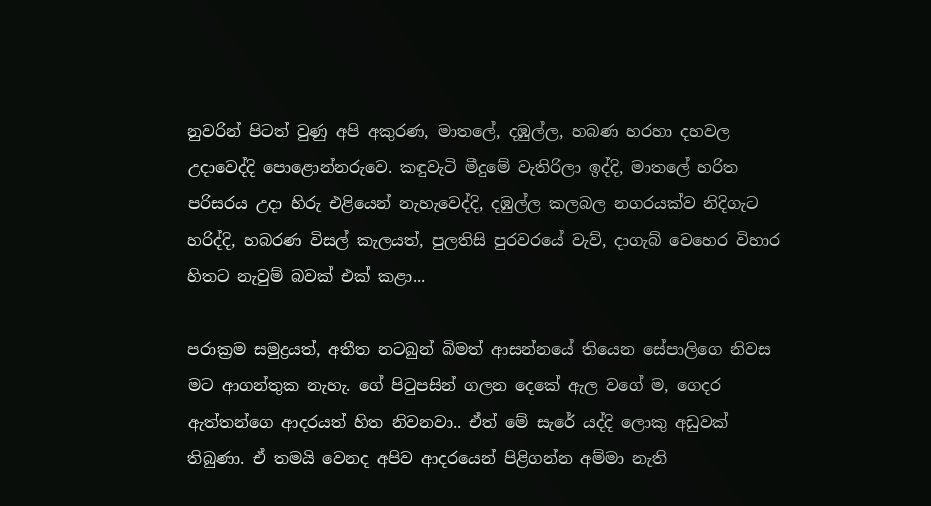නුවරින් පිටත් වුණු අපි අකුරණ, මාතලේ, දඹුල්ල, හබණ හරහා දහවල උදාවෙද්දි පොළොන්නරුවෙ. කඳුවැටි මීදුමේ වැතිරිලා ඉද්දි, මාතලේ හරිත පරිසරය උදා හිරු එළියෙන් නැහැවෙද්දි, දඹුල්ල කලබල නගරයක්ව නිදිගැට හරිද්දි, හබරණ විසල් කැලයත්, පුලතිසි පුරවරයේ වැව්, දාගැබ් වෙහෙර විහාර හිතට නැවුම් බවක් එක් කළා...

පරාක්‍රම සමුද්‍රයත්, අතීත නටබුන් බිමත් ආසන්නයේ තියෙන සේපාලිගෙ නිවස මට ආගන්තුක නැහැ. ගේ පිටුපසින් ගලන දෙකේ ඇල වගේ ම, ගෙදර ඇත්තන්ගෙ ආදරයත් හිත නිවනවා.. ඒත් මේ සැරේ යද්දි ලොකු අඩුවක් තිබුණා. ඒ තමයි වෙනද අපිව ආදරයෙන් පිළිගන්න අම්මා නැති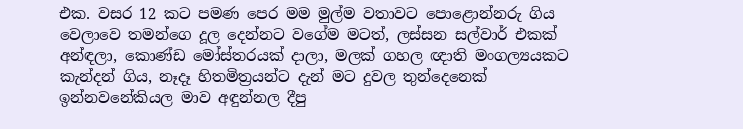එක. වසර 12 කට පමණ පෙර මම මුල්ම වතාවට පොළොන්නරු ගිය වෙලාවෙ තමන්ගෙ දූල දෙන්නට වගේම මටත්, ලස්සන සල්වාර් එකක් අන්ඳලා, කොණ්ඩ මෝස්තරයක් දාලා, මලක් ගහල ඥාති මංගල්‍යයකට කැන්දන් ගිය, නෑදෑ හිතමිත්‍රයන්ට දැන් මට දුවල තුන්දෙනෙක් ඉන්නවනේකියල මාව අඳුන්නල දීපු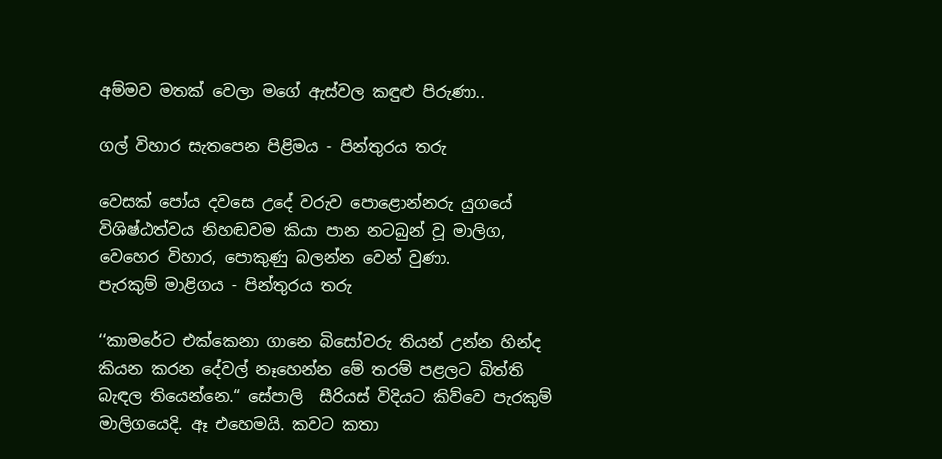අම්මව මතක් වෙලා මගේ ඇස්වල කඳුළු පිරුණා..

ගල් විහාර සැතපෙන පිළිමය - පින්තුරය තරු

වෙසක් පෝය දවසෙ උදේ වරුව පොළොන්නරු යුගයේ විශිෂ්ඨත්වය නිහඬවම කියා පාන නටබුන් වූ මාලිග, වෙහෙර විහාර, පොකුණු බලන්න වෙන් වුණා.
පැරකුම් මාළිගය - පින්තුරය තරු

‘‘කාමරේට එක්කෙනා ගානෙ බිසෝවරු තියන් උන්න හින්ද කියන කරන දේවල් නෑහෙන්න මේ තරම් පළලට බිත්ති බැඳල තියෙන්නෙ.“ සේපාලි  සීරියස් විදියට කිව්වෙ පැරකුම් මාලිගයෙදි. ඈ එහෙමයි. කවට කතා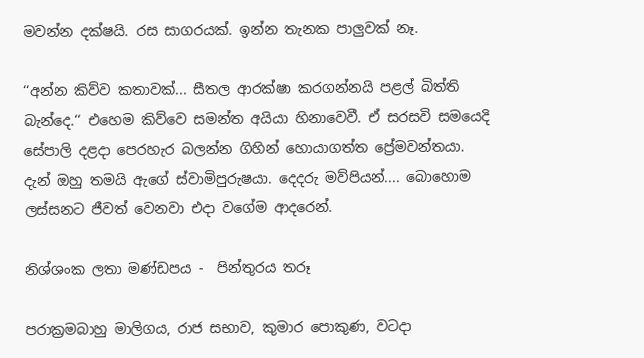මවන්න දක්ෂයි. රස සාගරයක්. ඉන්න තැනක පාලුවක් නෑ.

‘‘අන්න කිව්ව කතාවක්... සීතල ආරක්ෂා කරගන්නයි පළල් බිත්ති බැන්දෙ.‘‘ එහෙම කිව්වෙ සමන්ත අයියා හිනාවෙවී. ඒ සරසවි සමයෙදි සේපාලි දළදා පෙරහැර බලන්න ගිහින් හොයාගත්ත ප්‍රේමවන්තයා. දැන් ඔහු තමයි ඇගේ ස්වාමිපුරුෂයා. දෙදරු මව්පියන්.... බොහොම ලස්සනට ජීවත් වෙනවා එදා වගේම ආදරෙන්.

නිශ්ශංක ලතා මණ්ඩපය -  පින්තුරය තරූ

පරාක්‍රමබාහු මාලිගය, රාජ සභාව, කුමාර පොකුණ, වටදා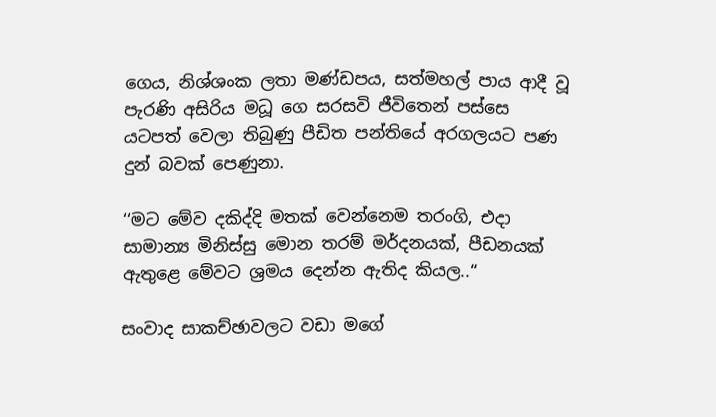ගෙය, නිශ්ශංක ලතා මණ්ඩපය, සත්මහල් පාය ආදී වූ පැරණි අසිරිය මධූ ගෙ සරසවි ජීවිතෙන් පස්සෙ යටපත් වෙලා තිබුණු පීඩිත පන්තියේ අරගලයට පණ දුන් බවක් පෙණුනා.

‘‘මට මේව දකිද්දි මතක් වෙන්නෙම තරංගි, එදා සාමාන්‍ය මිනිස්සු මොන තරම් මර්දනයක්, පීඩනයක් ඇතුළෙ මේවට ශ්‍රමය දෙන්න ඇතිද කියල..“

සංවාද සාකච්ඡාවලට වඩා මගේ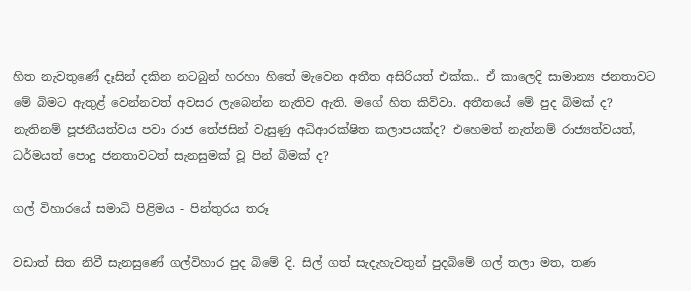හිත නැවතුණේ දෑසින් දකින නටබුන් හරහා හිතේ මැවෙන අතීත අසිරියත් එක්ක.. ඒ කාලෙදි සාමාන්‍ය ජනතාවට මේ බිමට ඇතුළ් වෙන්නවත් අවසර ලැබෙන්න නැතිව ඇති. මගේ හිත කිව්වා. අතීතයේ මේ පුද බිමක් ද? නැතිනම් පූජනීයත්වය පවා රාජ තේජසින් වැසුණු අධිආරක්ෂිත කලාපයක්ද? එහෙමත් නැත්නම් රාජ්‍යත්වයත්, ධර්මයත් පොදු ජනතාවටත් සැනසුමක් වූ පින් බිමක් ද?

ගල් විහාරයේ සමාධි පිළිමය - පින්තුරය තරූ

වඩාත් සිත නිවී සැනසුණේ ගල්විහාර පුද බිමේ දි. සිල් ගත් සැදැහැවතුන් පුදබිමේ ගල් තලා මත, තණ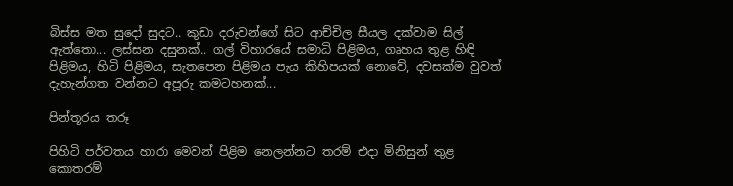බිස්ස මත සුදෝ සුදට.. කුඩා දරුවන්ගේ සිට ආච්චිල සීයල දක්වාම සිල් ඇත්තො... ලස්සන දසුනක්.. ගල් විහාරයේ සමාධි පිළිමය, ගෘහය තුළ හිඳි පිළිමය, හිටි පිළිමය, සැතපෙන පිළිමය පැය කිහිපයක් නොවේ, දවසක්ම වුවත් දැහැන්ගත වන්නට අපූරු කමටහනක්...

පින්තූරය තරූ

පිහිටි පර්වතය හාරා මෙවන් පිළිම නෙලන්නට තරම් එදා මිනිසුන් තුළ කොතරම්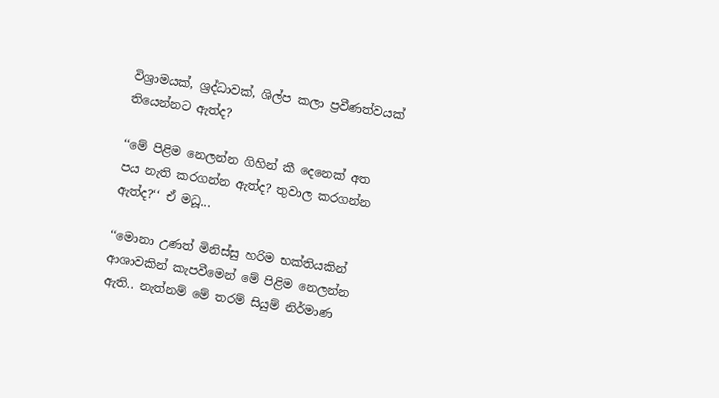විශ්‍රාමයක්, ශ්‍රද්ධාවක්, ශිල්ප කලා ප්‍රවීණත්වයක් තියෙන්නට ඇත්ද?

‘‘මේ පිළිම නෙලන්න ගිහින් කී දෙනෙක් අත පය නැති කරගන්න ඇත්ද? තුවාල කරගන්න ඇත්ද?‘‘ ඒ මධූ...

‘‘මොනා උණත් මිනිස්සු හරිම භක්තියකින් ආශාවකින් කැපවීමෙන් මේ පිළිම නෙලන්න ඇති.. නැත්නම් මේ තරම් සියුම් නිර්මාණ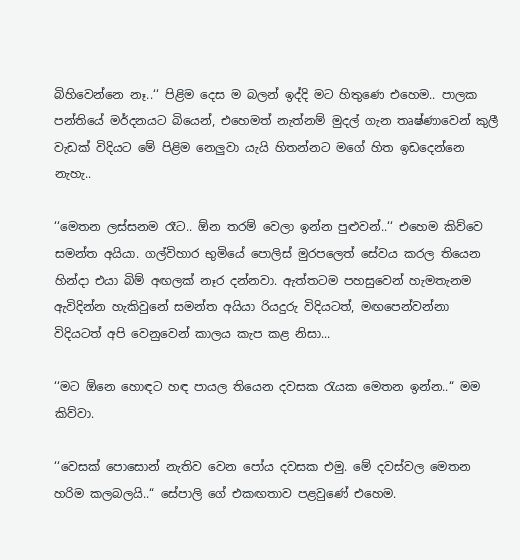බිහිවෙන්නෙ නෑ..‘‘ පිළිම දෙස ම බලන් ඉද්දි මට හිතුණෙ එහෙම.. පාලක පන්තියේ මර්දනයට බියෙන්, එහෙමත් නැත්නම් මුදල් ගැන තෘෂ්ණාවෙන් කුලී වැඩක් විදියට මේ පිළිම නෙලුවා යැයි හිතන්නට මගේ හිත ඉඩදෙන්නෙ නැහැ..

‘‘මෙතන ලස්සනම රෑට.. ඕන තරම් වෙලා ඉන්න පුළුවන්..‘‘ එහෙම කිව්වෙ සමන්ත අයියා. ගල්විහාර භුමියේ පොලිස් මුරපලෙත් සේවය කරල තියෙන හින්දා එයා බිම් අඟලක් නෑර දන්නවා. ඇත්තටම පහසුවෙන් හැමතැනම ඇවිදින්න හැකිවුනේ සමන්ත අයියා රියදුරු විදියටත්, මඟපෙන්වන්නා විදියටත් අපි වෙනුවෙන් කාලය කැප කළ නිසා...

‘‘මට ඕනෙ හොඳට හඳ පායල තියෙන දවසක රැයක මෙතන ඉන්න..“ මම කිව්වා.

‘‘වෙසක් පොසොන් නැතිව වෙන පෝය දවසක එමු. මේ දවස්වල මෙතන හරිම කලබලයි..“ සේපාලි ගේ එකඟතාව පළවුණේ එහෙම.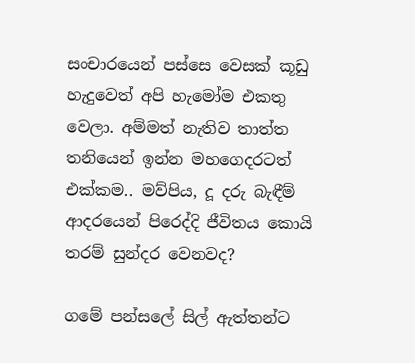සංචාරයෙන් පස්සෙ වෙසක් කූඩු හැදුවෙත් අපි හැමෝම එකතු වෙලා. අම්මත් නැතිව තාත්ත තනියෙන් ඉන්න මහගෙදරටත් එක්කම.. මව්පිය, දූ දරු බැඳීම් ආදරයෙන් පිරෙද්දි ජීවිතය කොයි තරම් සුන්දර වෙනවද?

ගමේ පන්සලේ සිල් ඇත්තන්ට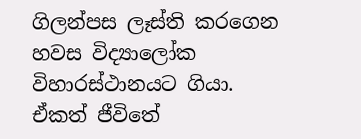ගිලන්පස ලෑස්ති කරගෙන හවස විද්‍යාලෝක විහාරස්ථානයට ගියා. ඒකත් ජීවිතේ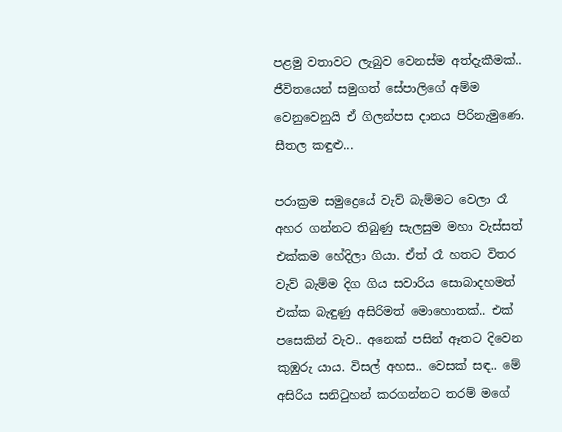පළමු වතාවට ලැබුව වෙනස්ම අත්දැකීමක්.. ජීවිතයෙන් සමුගත් සේපාලිගේ අම්ම වෙනුවෙනුයි ඒ ගිලන්පස දානය පිරිනැමුණෙ. සීතල කඳුළු...

පරාක්‍රම සමුද්‍රෙයේ වැව් බැම්මට වෙලා රෑ අහර ගන්නට තිබුණු සැලසුම මහා වැස්සත් එක්කම හේදිලා ගියා. ඒත් රෑ හතට විතර වැව් බැම්ම දිග ගිය සවාරිය සොබාදහමත් එක්ක බැඳුණු අසිරිමත් මොහොතක්.. එක් පසෙකින් වැව.. අනෙක් පසින් ඈතට දිවෙන කුඹුරු යාය. විසල් අහස.. වෙසක් සඳ.. මේ අසිරිය සනිටුහන් කරගන්නට තරම් මගේ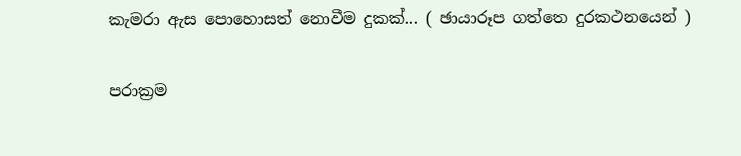කැමරා ඇස පොහොසත් නොවීම දුකක්... ( ඡායාරූප ගත්තෙ දුරකථනයෙන් )

පරාක්‍රම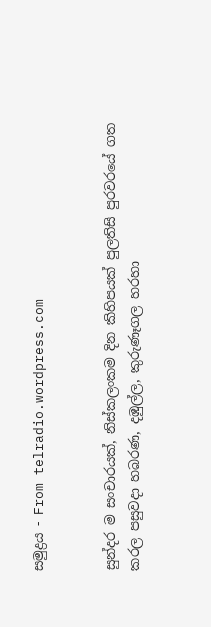සමුද්‍රය - From telradio.wordpress.com


සුන්දර ම සංචාරයක්, නිස්කලංකම දින කිහිපයක් පුලතිසි පුරවරයේ ගත කරල පසුවදා හබරණ, දඹුල්ල, කුරුණෑගල හරහා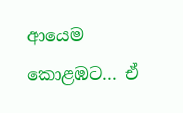ආයෙම කොළඹට... ඒ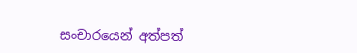සංචාරයෙන් අත්පත්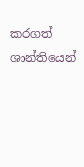කරගත් ශාන්තියෙන්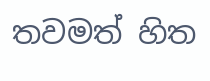තවමත් හිත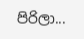පිරිලා...